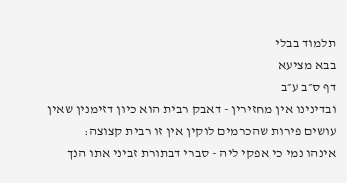תלמוד בבלי
בבא מציעא
דף ס״ב ע״ב
ובדינינו אין מחזירין - דאבק רבית הוא כיון דזימנין שאין עושים פירות שהכרמים לוקין אין זו רבית קצוצה:
אינהו נמי כי אפקי ליה - סברי דבתורת זביני אתו הנך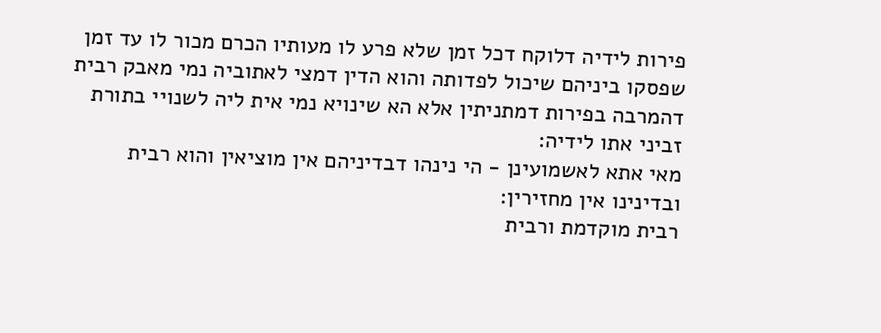פירות לידיה דלוקח דכל זמן שלא פרע לו מעותיו הכרם מכור לו עד זמן שפסקו ביניהם שיכול לפדותה והוא הדין דמצי לאתוביה נמי מאבק רבית דהמרבה בפירות דמתניתין אלא הא שינויא נמי אית ליה לשנויי בתורת זביני אתו לידיה:
מאי אתא לאשמועינן - הי נינהו דבדיניהם אין מוציאין והוא רבית ובדינינו אין מחזירין:
רבית מוקדמת ורבית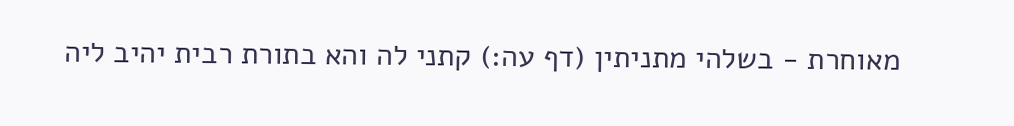מאוחרת - בשלהי מתניתין (דף עה:) קתני לה והא בתורת רבית יהיב ליה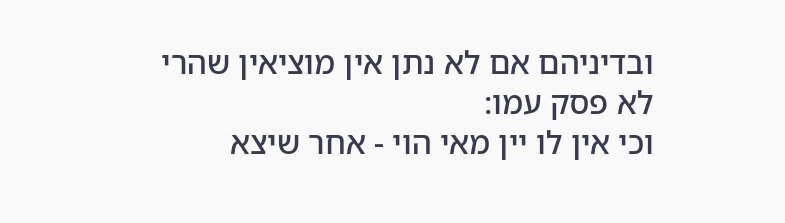ובדיניהם אם לא נתן אין מוציאין שהרי לא פסק עמו:
וכי אין לו יין מאי הוי - אחר שיצא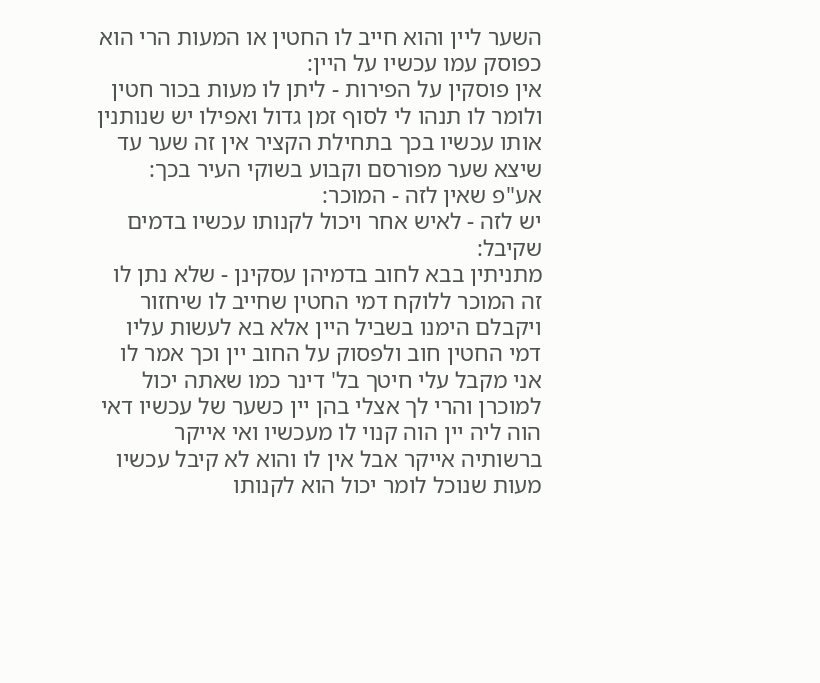השער ליין והוא חייב לו החטין או המעות הרי הוא כפוסק עמו עכשיו על היין:
אין פוסקין על הפירות - ליתן לו מעות בכור חטין ולומר לו תנהו לי לסוף זמן גדול ואפילו יש שנותנין אותו עכשיו בכך בתחילת הקציר אין זה שער עד שיצא שער מפורסם וקבוע בשוקי העיר בכך:
אע"פ שאין לזה - המוכר:
יש לזה - לאיש אחר ויכול לקנותו עכשיו בדמים שקיבל:
מתניתין בבא לחוב בדמיהן עסקינן - שלא נתן לו זה המוכר ללוקח דמי החטין שחייב לו שיחזור ויקבלם הימנו בשביל היין אלא בא לעשות עליו דמי החטין חוב ולפסוק על החוב יין וכך אמר לו אני מקבל עלי חיטך בל' דינר כמו שאתה יכול למוכרן והרי לך אצלי בהן יין כשער של עכשיו דאי הוה ליה יין הוה קנוי לו מעכשיו ואי אייקר ברשותיה אייקר אבל אין לו והוא לא קיבל עכשיו מעות שנוכל לומר יכול הוא לקנותו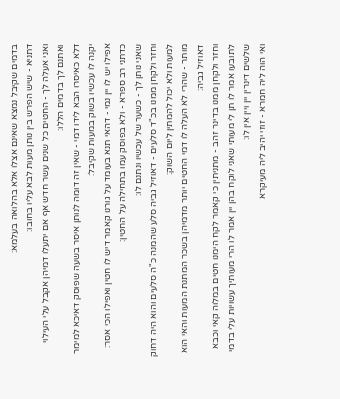בדמים שקיבל נמצא שאינם אצלו אלא בהלואה בעלמא:
דתניא - שיש הפרש בין נותן מעות לבא עליו בחובו:
ואני אעלה לך - החטים כל שנים עשר חדש אף אם יתעלו דמיהן אקבל עלי העילוי ואתנם לך בדמים הללו:
דלא כאיסרו הבא לידו דמי - שאין זה דומה לנותן איסר בשעה שפוסק דאיכא למימר יקנה לו עכשיו בשוק במעות שקיבל:
אפילו יש לו יין נמי - דהאי תנא בעומד על גורנו קאמר דיש לו חטין ואפילו הכי אסר:
כדתני רב ספרא - ולא בפוסק עמו בתחילה על החטין:
שאני נותן לך - כשער של עכשיו ונתנם לו:
וחזר ולקחן ממנו בכ"ד סלעים - דאוזיל גביה סלע שהמנה כ"ה סלעים והוא היה דחוק למעות ולא יכול להמתין ליום השוק:
מותר - שהרי לא העלה לו דמי החטים יותר מדמיהן בשכר המתנת המעות והאי הוא דאוזיל גביה:
וחזר ולקחן ממנו בדינר זהב - מתניתין כי קאמר לקח הימנו חטים במלוה קאי וכבא לתובעו אמר לו תן לי מעותי שאני לוקח בהן יין אמר לו הרי מעותיך עשויות עלי בדמי שלשים דינרין יין ויין אין לו:
ואי הוה ליה חמרא - זוזי יהיב ליה מעיקרא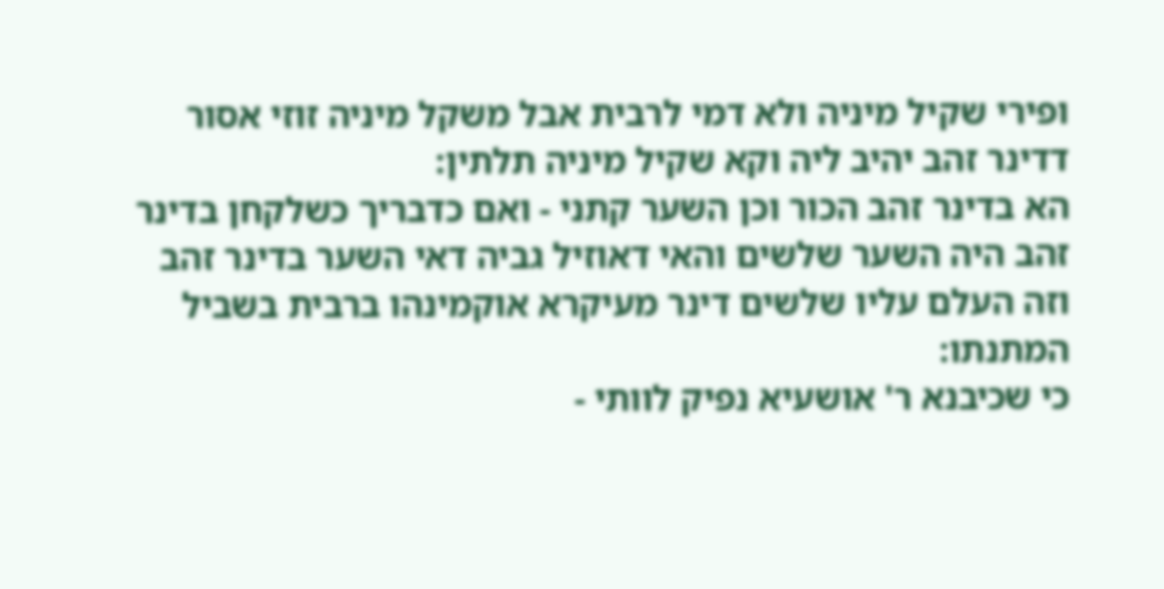ופירי שקיל מיניה ולא דמי לרבית אבל משקל מיניה זוזי אסור דדינר זהב יהיב ליה וקא שקיל מיניה תלתין:
הא בדינר זהב הכור וכן השער קתני - ואם כדבריך כשלקחן בדינר זהב היה השער שלשים והאי דאוזיל גביה דאי השער בדינר זהב וזה העלם עליו שלשים דינר מעיקרא אוקמינהו ברבית בשביל המתנתו:
כי שכיבנא ר' אושעיא נפיק לוותי -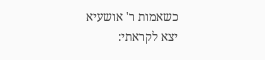כשאמות ר' אושעיא יצא לקראתי: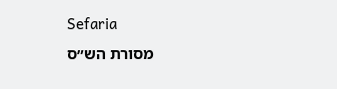Sefaria
מסורת הש״ס